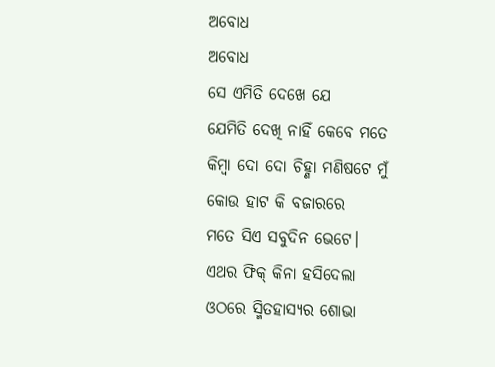ଅବୋଧ
ଅବୋଧ
ସେ ଏମିତି ଦେଖେ ଯେ
ଯେମିତି ଦେଖି ନାହିଁ କେବେ ମତେ
କିମ୍ବା ଦୋ ଦୋ ଚିହ୍ଣା ମଣିଷଟେ ମୁଁ
କୋଉ ହାଟ କି ବଜାରରେ
ମତେ ସିଏ ସବୁଦିନ ଭେଟେ।
ଏଥର ଫିକ୍ କିନା ହସିଦେଲା
ଓଠରେ ସ୍ମିତହାସ୍ୟର ଶୋଭା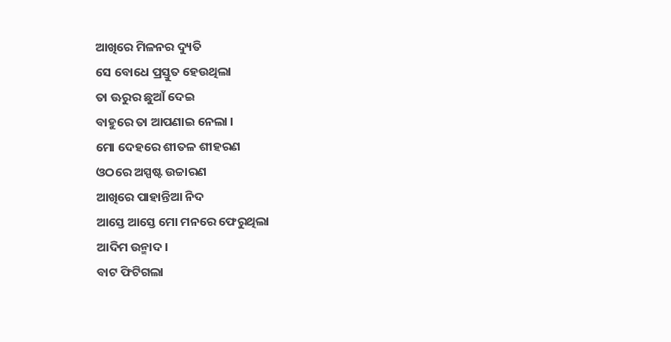ଆଖିରେ ମିଳନର ଦ୍ୟୁତି
ସେ ବୋଧେ ପ୍ରସ୍ତୁତ ହେଉଥିଲା
ତା ଊରୁର ଛୁଆଁ ଦେଇ
ବାହୁରେ ତା ଆପଣାଇ ନେଲା ।
ମୋ ଦେହରେ ଶୀତଳ ଶୀହରଣ
ଓଠରେ ଅସ୍ପଷ୍ଟ ଉଚ୍ଚାରଣ
ଆଖିରେ ପାହାନ୍ତିଆ ନିଦ
ଆସ୍ତେ ଆସ୍ତେ ମୋ ମନରେ ଫେରୁଥିଲା
ଆଦିମ ଉନ୍ମାଦ।
ବାଟ ଫିଟିଗଲା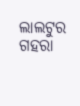ଲାଲଟୁର ଗହରା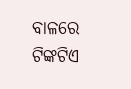ବାଳରେ
ଟିଙ୍କଟିଏ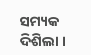ସମ୍ୟକ ଦିଶିଲା ।